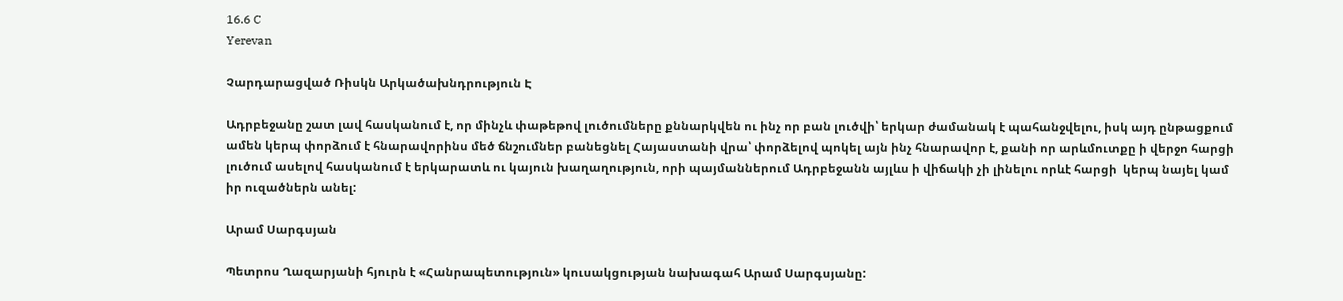16.6 C
Yerevan

Չարդարացված Ռիսկն Արկածախնդրություն Է

Ադրբեջանը շատ լավ հասկանում է, որ մինչև փաթեթով լուծումները քննարկվեն ու ինչ որ բան լուծվի՝ երկար ժամանակ է պահանջվելու, իսկ այդ ընթացքում ամեն կերպ փորձում է հնարավորինս մեծ ճնշումներ բանեցնել Հայաստանի վրա՝ փորձելով պոկել այն ինչ հնարավոր է, քանի որ արևմուտքը ի վերջո հարցի լուծում ասելով հասկանում է երկարատև ու կայուն խաղաղություն, որի պայմաններում Ադրբեջանն այլևս ի վիճակի չի լինելու որևէ հարցի  կերպ նայել կամ իր ուզածներն անել:

Արամ Սարգսյան

Պետրոս Ղազարյանի հյուրն է «Հանրապետություն» կուսակցության նախագահ Արամ Սարգսյանը: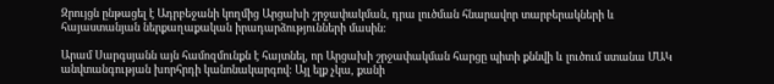Զրույցն ընթացել է Ադրբեջանի կողմից Արցախի շրջափակման, դրա լուծման հնարավոր տարբերակների և հայաստանյան ներքաղաքական իրադարձությունների մասին:

Արամ Սարգսյանն այն համոզմունքն է հայտնել, որ Արցախի շրջափակման հարցը պիտի քննվի և լուծում ստանա ՄԱԿ անվտանգության խորհրդի կանոնակարգով: Այլ ելք չկա, քանի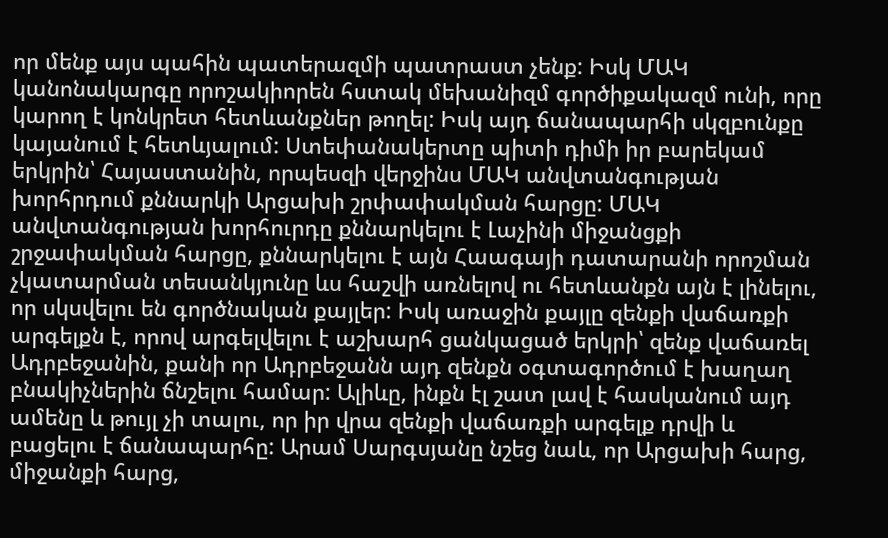որ մենք այս պահին պատերազմի պատրաստ չենք: Իսկ ՄԱԿ կանոնակարգը որոշակիորեն հստակ մեխանիզմ գործիքակազմ ունի, որը կարող է կոնկրետ հետևանքներ թողել: Իսկ այդ ճանապարհի սկզբունքը կայանում է հետևյալում: Ստեփանակերտը պիտի դիմի իր բարեկամ երկրին՝ Հայաստանին, որպեսզի վերջինս ՄԱԿ անվտանգության խորհրդում քննարկի Արցախի շրփափակման հարցը: ՄԱԿ անվտանգության խորհուրդը քննարկելու է Լաչինի միջանցքի շրջափակման հարցը, քննարկելու է այն Հաագայի դատարանի որոշման չկատարման տեսանկյունը ևս հաշվի առնելով ու հետևանքն այն է լինելու, որ սկսվելու են գործնական քայլեր: Իսկ առաջին քայլը զենքի վաճառքի արգելքն է, որով արգելվելու է աշխարհ ցանկացած երկրի՝ զենք վաճառել Ադրբեջանին, քանի որ Ադրբեջանն այդ զենքն օգտագործում է խաղաղ բնակիչներին ճնշելու համար: Ալիևը, ինքն էլ շատ լավ է հասկանում այդ ամենը և թույլ չի տալու, որ իր վրա զենքի վաճառքի արգելք դրվի և բացելու է ճանապարհը: Արամ Սարգսյանը նշեց նաև, որ Արցախի հարց, միջանքի հարց,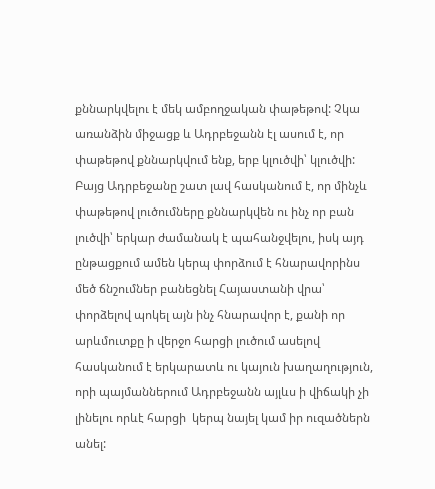քննարկվելու է մեկ ամբողջական փաթեթով: Չկա առանձին միջացք և Ադրբեջանն էլ ասում է, որ փաթեթով քննարկվում ենք, երբ կլուծվի՝ կլուծվի: Բայց Ադրբեջանը շատ լավ հասկանում է, որ մինչև փաթեթով լուծումները քննարկվեն ու ինչ որ բան լուծվի՝ երկար ժամանակ է պահանջվելու, իսկ այդ ընթացքում ամեն կերպ փորձում է հնարավորինս մեծ ճնշումներ բանեցնել Հայաստանի վրա՝ փորձելով պոկել այն ինչ հնարավոր է, քանի որ արևմուտքը ի վերջո հարցի լուծում ասելով հասկանում է երկարատև ու կայուն խաղաղություն, որի պայմաններում Ադրբեջանն այլևս ի վիճակի չի լինելու որևէ հարցի  կերպ նայել կամ իր ուզածներն անել: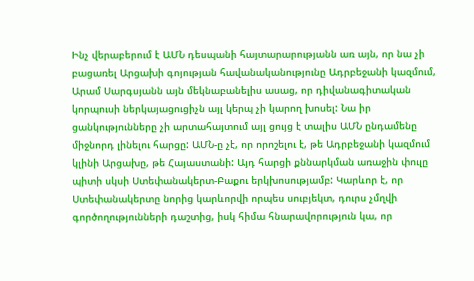Ինչ վերաբերում է ԱՄՆ դեսպանի հայտարարությանն առ այն, որ նա չի բացառել Արցախի գոյության հավանականությունը Ադրբեջանի կազմում, Արամ Սարգսյանն այն մեկնաբանելիս ասաց, որ դիվանագիտական կորպուսի ներկայացուցիչն այլ կերպ չի կարող խոսել: Նա իր ցանկությունները չի արտահայտում այլ ցույց է տալիս ԱՄՆ ընդամենը միջնորդ լինելու հարցը: ԱՄՆ‑ը չէ, որ որոշելու է, թե Ադրբեջանի կազմում կլինի Արցախը, թե Հայաստանի: Այդ հարցի քննարկման առաջին փուլը պիտի սկսի Ստեփանակերտ-Բաքու երկխոսությամբ: Կարևոր է, որ Ստեփանակերտը նորից կարևորվի որպես սուբյեկտ, դուրս չմղվի գործողությունների դաշտից, իսկ հիմա հնարավորություն կա, որ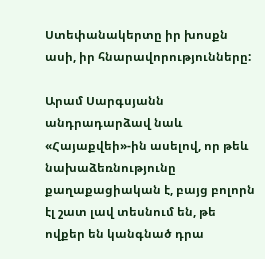Ստեփանակերտը իր խոսքն ասի, իր հնարավորությունները:

Արամ Սարգսյանն անդրադարձավ նաև «Հայաքվեի»-ին ասելով, որ թեև նախաձեռնությունը քաղաքացիական է, բայց բոլորն էլ շատ լավ տեսնում են, թե ովքեր են կանգնած դրա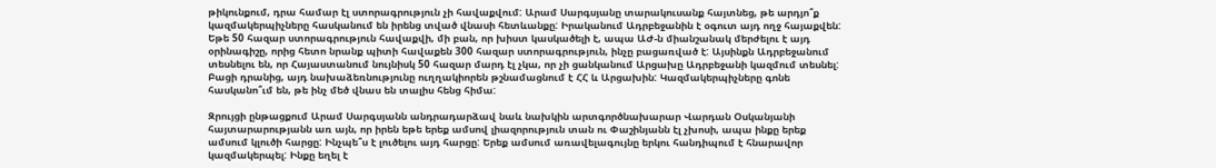թիկունքում, դրա համար էլ ստորագրություն չի հավաքվում: Արամ Սարգսյանը տարակուսանք հայտնեց, թե արդյո՞ք կազմակերպիչները հասկանում են իրենց տված վնասի հետևանքը: Իրականում Ադրբեջանին է օգուտ այդ ողջ հայաքվեն: Եթե 50 հազար ստորագրություն հավաքվի, մի բան, որ խիստ կասկածելի է, ապա ԱԺ‑ն միանշանակ մերժելու է այդ օրինագիշը, որից հետո նրանք պիտի հավաքեն 300 հազար ստորագրություն, ինչը բացառված է: Այսինքն Ադրբեջանում տեսնելու են, որ Հայաստանում նույնիսկ 50 հազար մարդ էլ չկա, որ չի ցանկանում Արցախը Ադրբեջանի կազմում տեսնել: Բացի դրանից, այդ նախաձեռնությունը ուղղակիորեն թշնամացնում է ՀՀ և Արցախին: Կազմակերպիչները գոնե հասկանո՞ւմ են, թե ինչ մեծ վնաս են տալիս հենց հիմա:

Զրույցի ընթացքում Արամ Սարգսյանն անդրադարձավ նաև նախկին արտգործնախարար Վարդան Օսկանյանի հայտարարությանն առ այն, որ իրեն եթե երեք ամսով լիազորություն տան ու Փաշինյանն էլ չխոսի, ապա ինքը երեք ամսում կլուծի հարցը: Ինչպե՞ս է լուծելու այդ հարցը: Երեք ամսում առավելագույնը երկու հանդիպում է հնարավոր կազմակերպել: Ինքը եղել է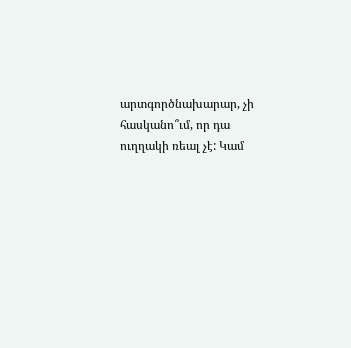արտգործնախարար, չի հասկանո՞ւմ, որ դա ուղղակի ռեալ չէ: Կամ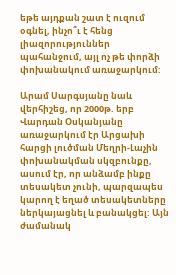եթե այդքան շատ է ուզում օգնել, ինչո՞ւ է հենց լիազորություններ պահանջում, այլ ոչ թե փորձի փոխանակում առաջարկում:

Արամ Սարգսյանը նաև վերհիշեց, որ 2000թ. երբ Վարդան Օսկանյանը առաջարկում էր Արցախի հարցի լուծման Մեղրի-Լաչին փոխանակման սկզբունքը, ասում էր, որ անձամբ ինքը տեսակետ չունի, պարզապես կարող է եղած տեսակետները ներկայացնել և բանակցել: Այն ժամանակ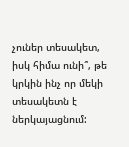չուներ տեսակետ, իսկ հիմա ունի՞, թե կրկին ինչ որ մեկի տեսակետն է ներկայացնում: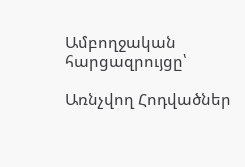Ամբողջական հարցազրույցը՝

Առնչվող Հոդվածներ